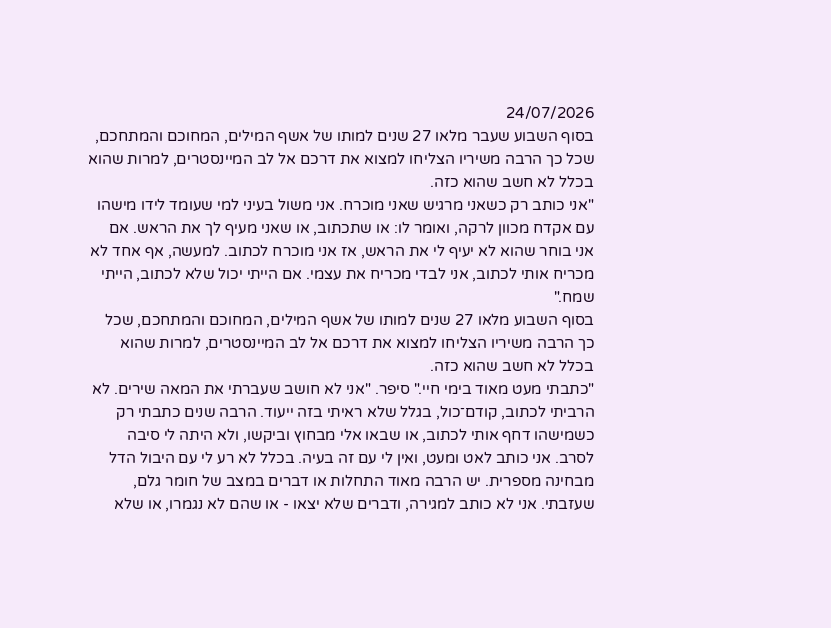24/07/2026
בסוף השבוע שעבר מלאו 27 שנים למותו של אשף המילים, המחוכם והמתחכם, שכל כך הרבה משיריו הצליחו למצוא את דרכם אל לב המיינסטרים, למרות שהוא בכלל לא חשב שהוא כזה.
"אני כותב רק כשאני מרגיש שאני מוכרח. אני משול בעיני למי שעומד לידו מישהו עם אקדח מכוון לרקה, ואומר לו: או שתכתוב, או שאני מעיף לך את הראש. אם אני בוחר שהוא לא יעיף לי את הראש, אז אני מוכרח לכתוב. למעשה, אף אחד לא מכריח אותי לכתוב, אני לבדי מכריח את עצמי. אם הייתי יכול שלא לכתוב, הייתי שמח."
בסוף השבוע מלאו 27 שנים למותו של אשף המילים, המחוכם והמתחכם, שכל כך הרבה משיריו הצליחו למצוא את דרכם אל לב המיינסטרים, למרות שהוא בכלל לא חשב שהוא כזה.
"כתבתי מעט מאוד בימי חיי." סיפר. "אני לא חושב שעברתי את המאה שירים. לא הרביתי לכתוב, קודם־כול, בגלל שלא ראיתי בזה ייעוד. הרבה שנים כתבתי רק כשמישהו דחף אותי לכתוב, או שבאו אלי מבחוץ וביקשו, ולא היתה לי סיבה לסרב. אני כותב לאט ומעט, ואין לי עם זה בעיה. בכלל לא רע לי עם היבול הדל מבחינה מספרית. יש הרבה מאוד התחלות או דברים במצב של חומר גלם, שעזבתי. אני לא כותב למגירה, ודברים שלא יצאו - או שהם לא נגמרו, או שלא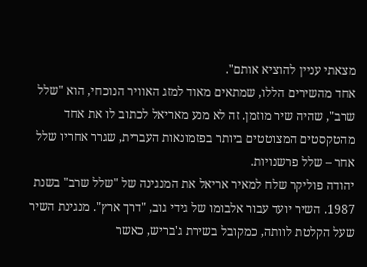מצאתי עניין להוציא אותם".
אחד מהשירים הללו, שמתאים מאוד למזג האוויר הנוכחי, הוא "שלל שרב", שהיה שיר מוזמן. זה לא מנע מאריאל לכתוב לו את אחד מהטקסטים המצוטטים ביותר בפזמונאות העברית, שגרר אחריו שלל אחר – שלל פרשנויות.
יהודה פוליקר שלח למאיר אריאל את המנגינה של "שלל שרב" בשנת 1987. השיר יועד עבור אלבומו של גידי גוב, "דרך ארץ". מנגינת השיר שעל הקלטת לוותה, כמקובל בשירת ג'בריש, כאשר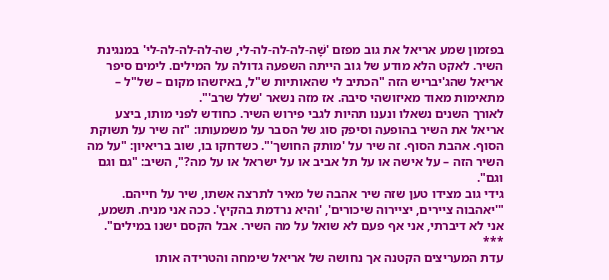בפזמון שמע אריאל את גוב מפזם 'שָׁה-לה-לה-לה-לי, שה-לה-לה-לה-לי' במנגינת השיר. לאקט הלא מודע של גוב הייתה השפעה גדולה על המילים. לימים סיפר אריאל שהג'יבריש הזה "הכתיב לי שהאותיות ש"ל, באיזשהו מקום – של"ל – מתאימות מאוד מאיזושהי סיבה. אז מזה נשאר 'שלל שרב'".
לאורך השנים נשאלו ונענו תהיות לגבי פירוש השיר. כחודש לפני מותו, ביצע אריאל את השיר בהופעה וסיפק סוג של הסבר על משמעותו: "זה שיר על תשוקת הסוף. אהבת הסוף. זה שיר על 'מותק החושך'". כשדחקו בו, שוב בריאיון: "על מה השיר הזה – על אישה או על תל אביב או על ישראל או על מה?", השיב: "גם וגם וגם".
גידי גוב מצידו טען שזה שיר אהבה של מאיר לתרצה אשתו, שיר על חייהם. "'יאהבוה ציירים, יציירוה שיכורים', 'והיא נרדמת בהקיץ'. ככה אני מניח. תשמע, אני לא דיברתי, אני אף פעם לא שואל על מה השיר. אבל הקסם ישנו במילים".
***
עדת המעריצים הקטנה אך נחושה של אריאל שימחה והטרידה אותו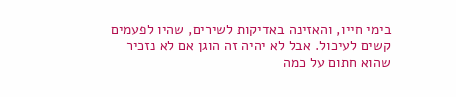בימי חייו, והאזינה באדיקות לשירים, שהיו לפעמים קשים לעיכול. אבל לא יהיה זה הוגן אם לא נזכיר שהוא חתום על כמה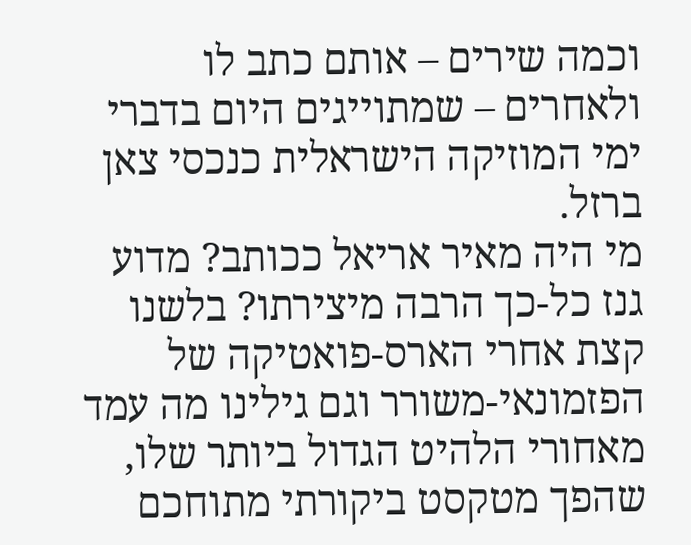וכמה שירים – אותם כתב לו ולאחרים – שמתוייגים היום בדברי ימי המוזיקה הישראלית כנכסי צאן ברזל.
מי היה מאיר אריאל ככותב? מדוע גנז כל-כך הרבה מיצירתו? בלשנו קצת אחרי הארס-פואטיקה של הפזמונאי-משורר וגם גילינו מה עמד מאחורי הלהיט הגדול ביותר שלו, שהפך מטקסט ביקורתי מתוחכם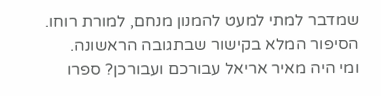שמדבר למתי למעט להמנון מנחם, למורת רוחו. הסיפור המלא בקישור שבתגובה הראשונה.
ומי היה מאיר אריאל עבורכם ועבורכן? ספרו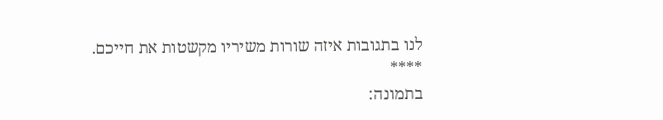לנו בתגובות איזה שורות משיריו מקשטות את חייכם.
****
בתמונה: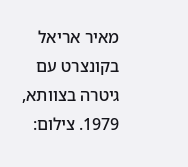מאיר אריאל בקונצרט עם גיטרה בצוותא, 1979. צילום: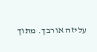עליזה אורבך. מתוך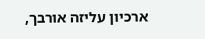ארכיון עליזה אורבך,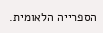הספרייה הלאומית.